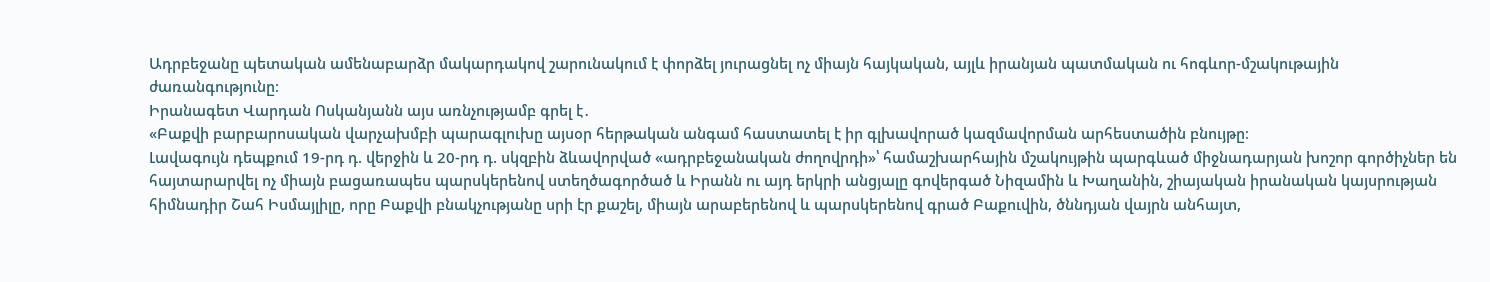Ադրբեջանը պետական ամենաբարձր մակարդակով շարունակում է փորձել յուրացնել ոչ միայն հայկական, այլև իրանյան պատմական ու հոգևոր-մշակութային ժառանգությունը։
Իրանագետ Վարդան Ոսկանյանն այս առնչությամբ գրել է․
«Բաքվի բարբարոսական վարչախմբի պարագլուխը այսօր հերթական անգամ հաստատել է իր գլխավորած կազմավորման արհեստածին բնույթը։
Լավագույն դեպքում 19-րդ դ. վերջին և 20-րդ դ. սկզբին ձևավորված «ադրբեջանական ժողովրդի»՝ համաշխարհային մշակույթին պարգևած միջնադարյան խոշոր գործիչներ են հայտարարվել ոչ միայն բացառապես պարսկերենով ստեղծագործած և Իրանն ու այդ երկրի անցյալը գովերգած Նիզամին և Խաղանին, շիայական իրանական կայսրության հիմնադիր Շահ Իսմայլիլը, որը Բաքվի բնակչությանը սրի էր քաշել, միայն արաբերենով և պարսկերենով գրած Բաքուվին, ծննդյան վայրն անհայտ,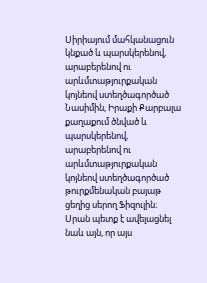Սիրիայում մահկանացուն կնքած և պարսկերենով, արաբերենով ու արևմտաթյուրքական կոյնեով ստեղծագործած Նասիմին, Իրաքի Քարբալա քաղաքում ծնված և պարսկերենով, արաբերենով ու արևմտաթյուրքական կոյնեով ստեղծագործած թուրքմենական բայաթ ցեղից սերող Ֆիզուլին։
Սրան պետք է ավելացնել նաև այն, որ այս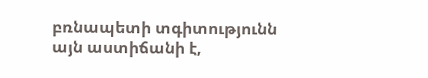բռնապետի տգիտությունն այն աստիճանի է,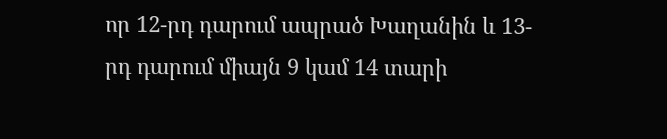որ 12-րդ դարում ապրած Խաղանին և 13-րդ դարում միայն 9 կամ 14 տարի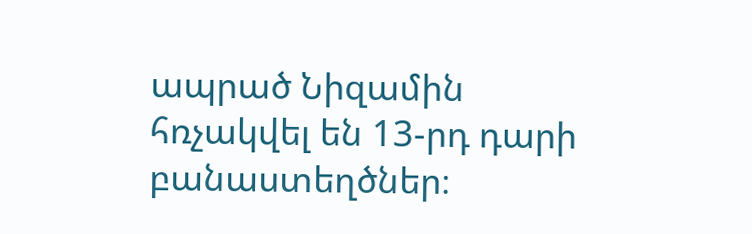ապրած Նիզամին հռչակվել են 13-րդ դարի բանաստեղծներ։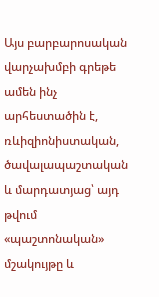Այս բարբարոսական վարչախմբի գրեթե ամեն ինչ արհեստածին է, ռևիզիոնիստական, ծավալապաշտական և մարդատյաց՝ այդ թվում «պաշտոնական» մշակույթը և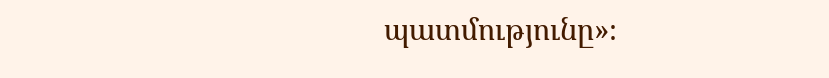պատմությունը»։